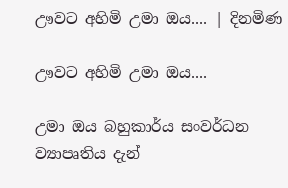ඌවට අහිමි උමා ඔය.... | දිනමිණ

ඌවට අහිමි උමා ඔය....

උමා ඔය බහුකාර්ය සංවර්ධන ව්‍යාපෘතිය දැන්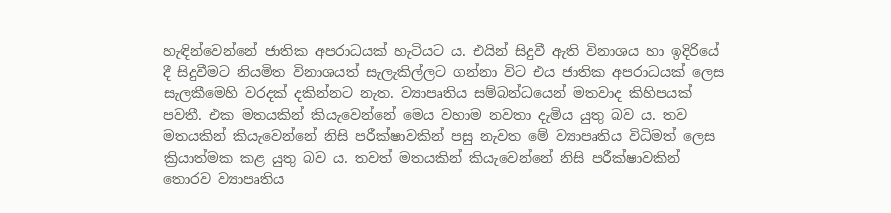හැඳින්වෙන්නේ ජාතික අපරාධයක් හැටියට ය. එයින් සිදුවී ඇති විනාශය හා ඉදිරියේ දී සිදුවීමට නියමිත විනාශයත් සැලැකිල්ලට ගන්නා විට එය ජාතික අපරාධයක් ලෙස සැලකීමෙහි වරදක් දකින්නට නැත. ව්‍යාපෘතිය සම්බන්ධයෙන් මතවාද කිහිපයක් පවතී. එක මතයකින් කියැවෙන්නේ මෙය වහාම නවතා දැමිය යුතු බව ය. තව මතයකින් කියැවෙන්නේ නිසි පරීක්ෂාවකින් පසු නැවත මේ ව්‍යාපෘතිය විධිමත් ලෙස ක්‍රියාත්මක කළ යුතු බව ය. තවත් මතයකින් කියැවෙන්නේ නිසි පරීක්ෂාවකින් තොරව ව්‍යාපෘතිය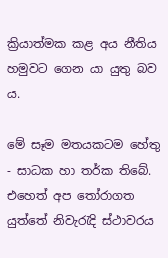ක්‍රියාත්මක කළ අය නීතිය හමුවට ගෙන යා යුතු බව ය.

මේ සෑම මතයකටම හේතු - සාධක හා තර්ක තිබේ. එහෙත් අප තෝරාගත යුත්තේ නිවැරැදි ස්ථාවරය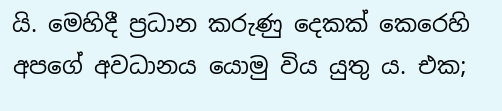යි. මෙහිදී ප්‍රධාන කරුණු දෙකක් කෙරෙහි අපගේ අවධානය යොමු විය යුතු ය. එක;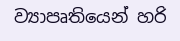ව්‍යාපෘතියෙන් හරි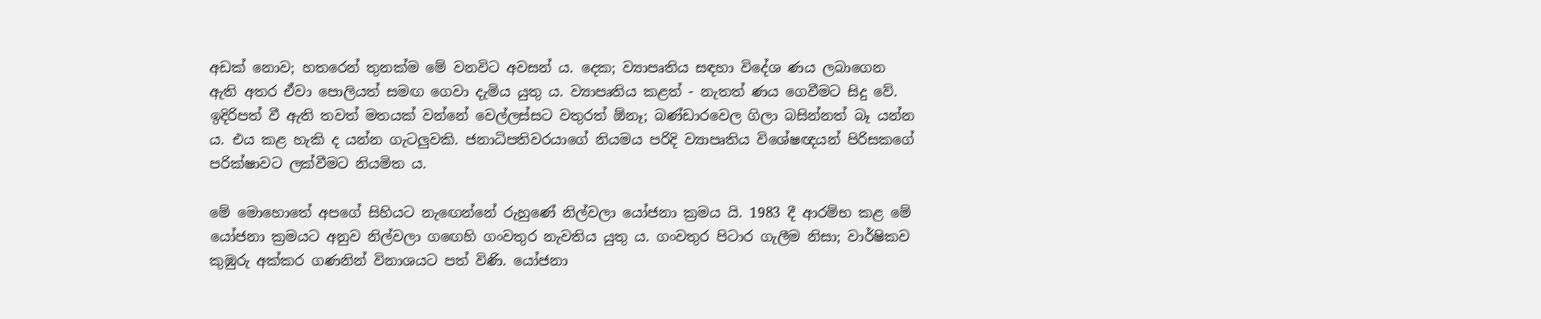අඩක් නොව; හතරෙන් තුනක්ම මේ වනවිට අවසන් ය. දෙක; ව්‍යාපෘතිය සඳහා විදේශ ණය ලබාගෙන ඇති අතර ඒවා පොලියත් සමඟ ගෙවා දැමිය යුතු ය. ව්‍යාපෘතිය කළත් - නැතත් ණය ගෙවීමට සිදු වේ. ඉදිරිපත් වී ඇති තවත් මතයක් වන්නේ වෙල්ලස්සට වතුරත් ඕනෑ; බණ්ඩාරවෙල ගිලා බසින්නත් බෑ යන්න ය. එය කළ හැකි ද යන්න ගැටලුවකි. ජනාධිපතිවරයාගේ නියමය පරිදි ව්‍යාපෘතිය විශේෂඥයන් පිරිසකගේ පරික්ෂාවට ලක්වීමට නියමිත ය.

මේ මොහොතේ අපගේ සිහියට නැ‍ඟෙන්නේ රුහුණේ නිල්වලා යෝජනා ක්‍රමය යි. 1983 දී ආරම්භ කළ මේ යෝජනා ක්‍රමයට අනුව නිල්වලා ග‍ඟෙහි ගංවතුර නැවතිය යුතු ය. ගංවතුර පිටාර ගැලීම නිසා; වාර්ෂිකව කුඹුරු අක්කර ගණනින් විනාශයට පත් විණි. යෝජනා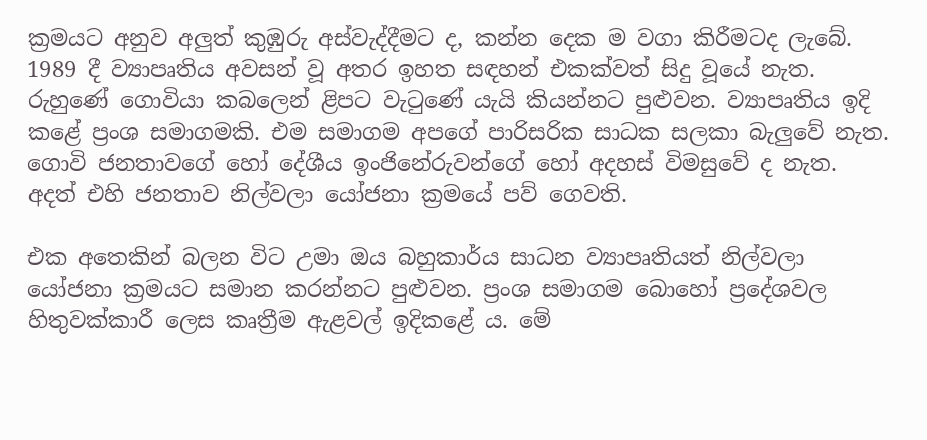ක්‍රමයට අනුව අලුත් කුඹුරු අස්වැද්දීමට ද, කන්න දෙක ම වගා කිරීමටද ලැබේ. 1989 දී ව්‍යාපෘතිය අවසන් වූ අතර ඉහත සඳහන් එකක්වත් සිදු වූයේ නැත. රුහුණේ ගොවියා කබලෙන් ළිපට වැටුණේ යැයි කියන්නට පුළුවන. ව්‍යාපෘතිය ඉදි කළේ ප්‍රංශ සමාගමකි. එම සමාගම අපගේ පාරිසරික සාධක සලකා බැලුවේ නැත. ගොවි ජනතාවගේ හෝ දේශීය ඉංජිනේරුවන්ගේ හෝ අදහස් විමසුවේ ද නැත. අදත් එහි ජනතාව නිල්වලා යෝජනා ක්‍රමයේ පව් ගෙවති.

එක අතෙකින් බලන විට උමා ඔය බහුකාර්ය සාධන ව්‍යාපෘතියත් නිල්වලා යෝජනා ක්‍රමයට සමාන කරන්නට පුළුවන. ප්‍රංශ සමාගම බොහෝ ප්‍රදේශවල හිතුවක්කාරී ලෙස කෘත්‍රීම ඇළවල් ඉදිකළේ ය. මේ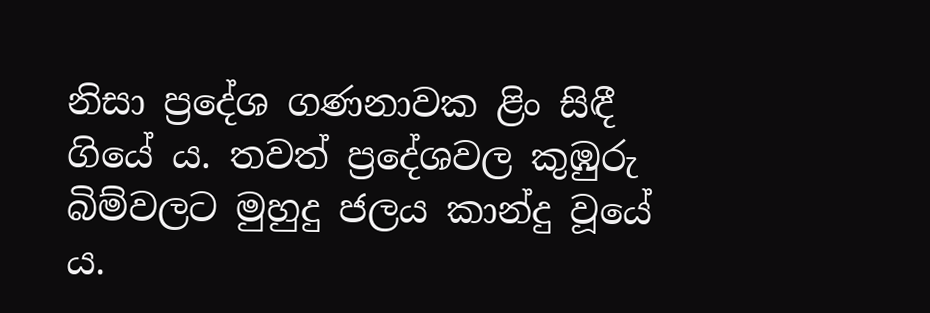නිසා ප්‍රදේශ ගණනාවක ළිං සිඳී ගියේ ය. තවත් ප්‍රදේශවල කුඹුරු බිම්වලට මුහුදු ජලය කාන්දු වූයේ ය.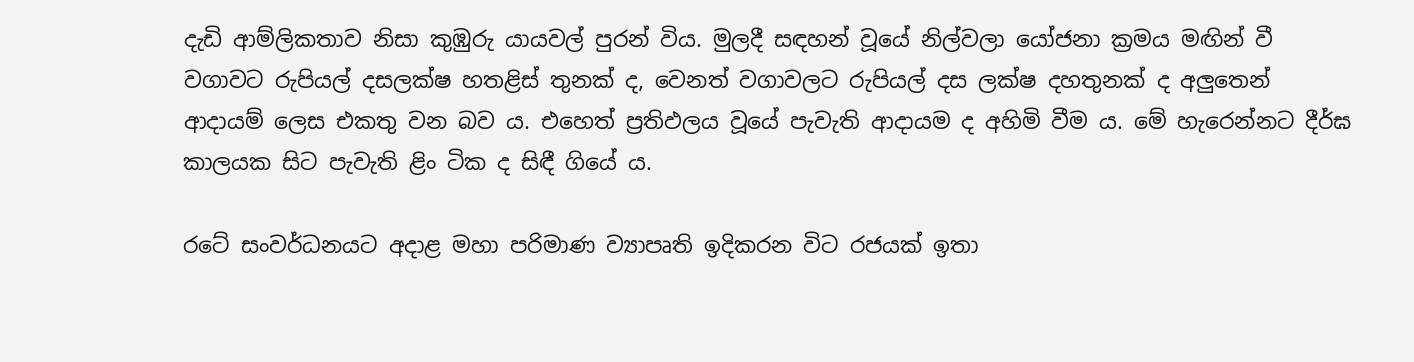දැඩි ආම්ලිකතාව නිසා කුඹුරු යායවල් පුරන් විය. මුලදී සඳහන් වූයේ නිල්වලා යෝජනා ක්‍රමය මඟින් වී වගාවට රුපියල් දසලක්ෂ හතළිස් තුනක් ද, වෙනත් වගාවලට රුපියල් දස ලක්ෂ දහතුනක් ද අලුතෙන් ආදායම් ලෙස එකතු වන බව ය. එහෙත් ප්‍රතිඵලය වූයේ පැවැති ආදායම ද අහිමි වීම ය. මේ හැරෙන්නට දීර්ඝ කාලයක සිට පැවැති ළිං ටික ද සිඳී ගියේ ය.

රටේ සංවර්ධනයට අදාළ මහා පරිමාණ ව්‍යාපෘති ඉදිකරන විට රජයක් ඉතා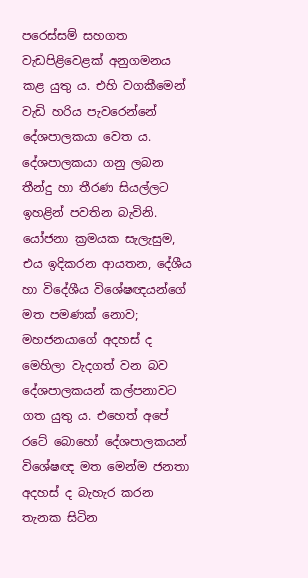පරෙස්සම් සහගත වැඩපිළිවෙළක් අනුගමනය කළ යුතු ය. එහි වගකීමෙන් වැඩි හරිය පැවරෙන්නේ දේශපාලකයා වෙත ය. දේශපාලකයා ගනු ලබන තීන්දු හා තීරණ සියල්ලට ඉහළින් පවතින බැවිනි. යෝජනා ක්‍රමයක සැලැසුම, එය ඉදිකරන ආයතන, දේශීය හා විදේශීය විශේෂඥයන්ගේ මත පමණක් නොව; මහජනයාගේ අදහස් ද මෙහිලා වැදගත් වන බව දේශපාලකයන් කල්පනාවට ගත යුතු ය. එහෙත් අපේ රටේ බොහෝ දේශපාලකයන් විශේෂඥ මත මෙන්ම ජනතා අදහස් ද බැහැර කරන තැනක සිටින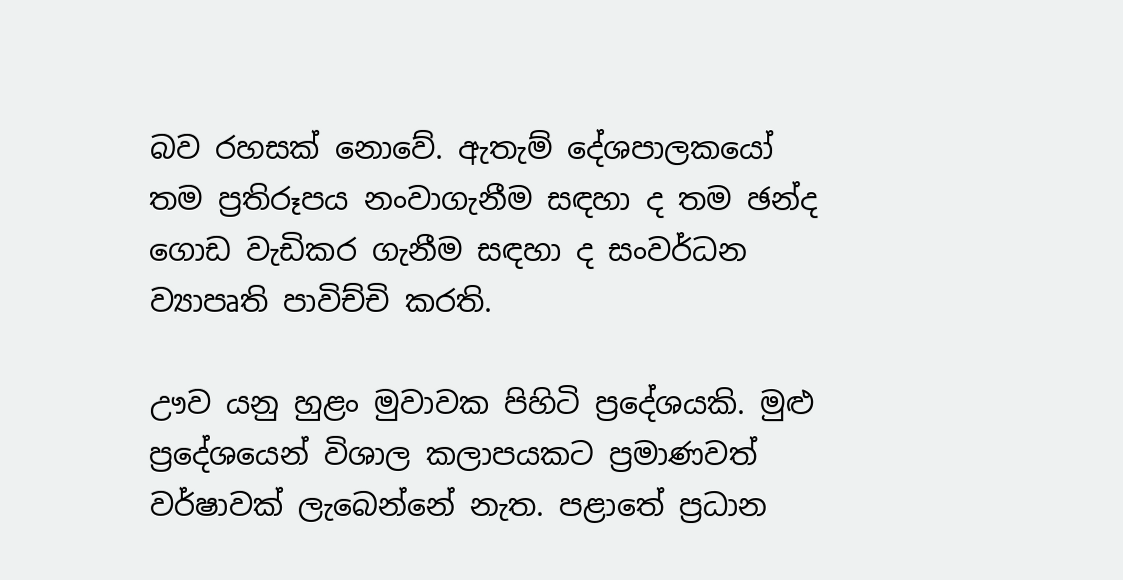බව රහසක් නොවේ. ඇතැම් දේශපාලකයෝ තම ප්‍රතිරූපය නංවාගැනීම සඳහා ද තම ඡන්ද ගොඩ වැඩිකර ගැනීම සඳහා ද සංවර්ධන ව්‍යාපෘති පාවිච්චි කරති.

ඌව යනු හුළං මුවාවක පිහිටි ප්‍රදේශයකි. මුළු ප්‍රදේශයෙන් විශාල කලාපයකට ප්‍රමාණවත් වර්ෂාවක් ලැබෙන්නේ නැත. පළාතේ ප්‍රධාන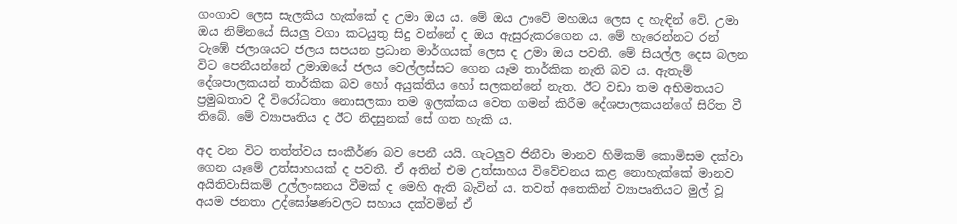ගංගාව ලෙස සැලකිය හැක්කේ ද උමා ඔය ය. මේ ඔය ඌවේ මහඔය ලෙස ද හැඳින් වේ. උමා ඔය නිම්නයේ සියලු වගා කටයුතු සිදු වන්නේ ද ඔය ඇසුරුකරගෙන ය. මේ හැරෙන්නට රන් ටැඹේ ජලාශයට ජලය සපයන ප්‍රධාන මාර්ගයක් ලෙස ද උමා ඔය පවතී. මේ සියල්ල දෙස බලන විට පෙනීයන්නේ උමාඔයේ ජලය වෙල්ලස්සට ගෙන යෑම තාර්කික නැති බව ය. ඇතැම් දේශපාලකයන් තාර්කික බව හෝ අයුක්තිය හෝ සලකන්නේ නැත. ඊට වඩා තම අභිමතයට ප්‍රමුඛතාව දී විරෝධතා නොසලකා තම ඉලක්කය වෙත ගමන් කිරීම දේශපාලකයන්ගේ සිරිත වී තිබේ. මේ ව්‍යාපෘතිය ද ඊට නිදසුනක් සේ ගත හැකි ය.

අද වන විට තත්ත්වය සංකීර්ණ බව පෙනී යයි. ගැටලුව ජිනීවා මානව හිමිකම් කොමිසම දක්වා ගෙන යෑමේ උත්සාහයක් ද පවතී. ඒ අතින් එම උත්සාහය විවේචනය කළ නොහැක්කේ මානව අයිතිවාසිකම් උල්ලංඝනය වීමක් ද මෙහි ඇති බැවින් ය. තවත් අතෙකින් ව්‍යාපෘතියට මුල් වූ අයම ජනතා උද්ඝෝෂණවලට සහාය දක්වමින් ඒ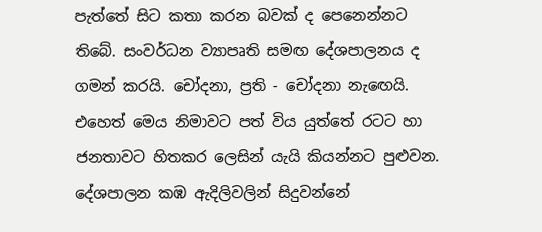පැත්තේ සිට කතා කරන බවක් ද පෙනෙන්නට තිබේ. සංවර්ධන ව්‍යාපෘති සමඟ දේශපාලනය ද ගමන් කරයි. චෝදනා, ප්‍රති - චෝදනා නැ‍ඟෙයි. එහෙත් මෙය නිමාවට පත් විය යුත්තේ රටට හා ජනතාවට හිතකර ලෙසින් යැයි කියන්නට පුළුවන. දේශපාලන කඹ ඇදිලිවලින් සිදුවන්නේ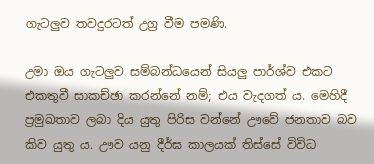ගැටලුව තවදුරටත් උග්‍ර වීම පමණි.

උමා ඔය ගැටලුව සම්බන්ධයෙන් සියලු පාර්ශ්ව එකට එකතුවී සාකච්ඡා කරන්නේ නම්; එය වැදගත් ය. මෙහිදී ප්‍රමුඛතාව ලබා දිය යුතු පිරිස වන්නේ ඌවේ ජනතාව බව කිව යුතු ය. ඌව යනු දීර්ඝ කාලයක් තිස්සේ විවිධ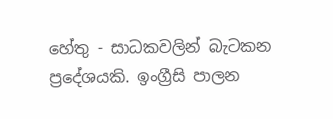හේතු - සාධකවලින් බැටකන ප්‍රදේශයකි. ඉංග්‍රීසි පාලන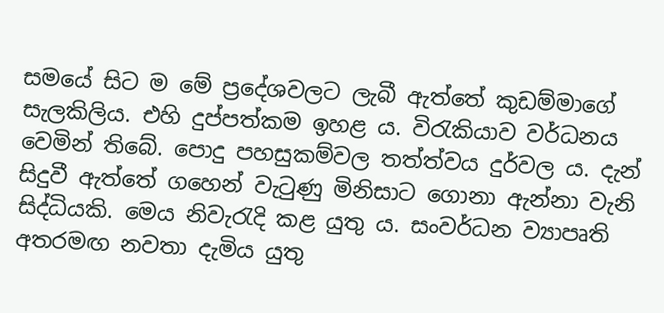සමයේ සිට ම මේ ප්‍රදේශවලට ලැබී ඇත්තේ කුඩම්මාගේ සැලකිලිය. එහි දුප්පත්කම ඉහළ ය. විරැකියාව වර්ධනය වෙමින් තිබේ. පොදු පහසුකම්වල තත්ත්වය දුර්වල ය. දැන් සිදුවී ඇත්තේ ගහෙන් වැටුණු මිනිසාට ගොනා ඇන්නා වැනි සිද්ධියකි. මෙය නිවැරැදි කළ යුතු ය. සංවර්ධන ව්‍යාපෘති අතරමඟ නවතා දැමිය යුතු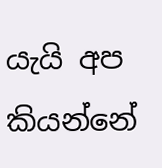යැයි අප කියන්නේ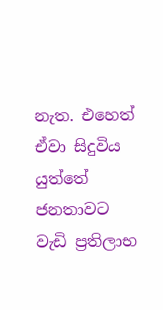නැත. එහෙත් ඒවා සිදුවිය යුත්තේ ජනතාවට වැඩි ප්‍රතිලාභ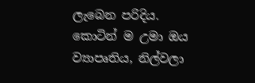ලැබෙන පරිදිය. කොටින් ම උමා ඔය ව්‍යාපෘතිය, නිල්වලා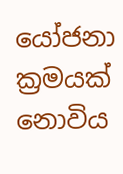යෝජනා ක්‍රමයක් නොවිය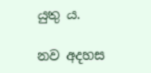යුතු ය.

නව අදහස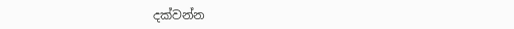දක්වන්න